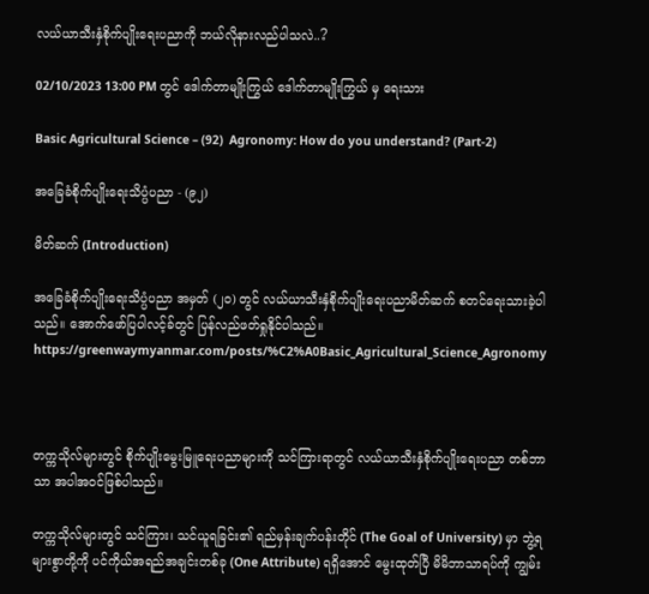လယ်ယာသီးနှံစိုက်ပျိုးရေးပညာကို ဘယ်လိုနားလည်ပါသလဲ..?

02/10/2023 13:00 PM တွင် ဒေါက်တာမျိုးကြွယ် ဒေါက်တာမျိုးကြွယ် မှ ရေးသား

Basic Agricultural Science – (92)  Agronomy: How do you understand? (Part-2)

အခြေခံစိုက်ပျိုးရေးသိပ္ပံပညာ - (၉၂)

မိတ်ဆက် (Introduction)

အခြေခံစိုက်ပျိုးရေးသိပ္ပံပညာ အမှတ် (၂၀) တွင် လယ်ယာသီးနှံစိုက်ပျိုးရေးပညာမိတ်ဆက် စတင်ရေးသားခဲ့ပါသည်။ အောက်ဖော်ပြပါလင့်ခ်တွင် ပြန်လည်ဖတ်ရှုနိုင်ပါသည်။ https://greenwaymyanmar.com/posts/%C2%A0Basic_Agricultural_Science_Agronomy



တက္ကသိုလ်များတွင် စိုက်ပျိုးမွေးမြူရေးပညာများကို သင်ကြားရာတွင် လယ်ယာသီးနှံစိုက်ပျိုးရေးပညာ တစ်ဘာသာ အပါအဝင်ဖြစ်ပါသည်။

တက္ကသိုလ်များတွင် သင်ကြား၊ သင်ယူရခြင်း၏ ရည်မှန်းချက်ပန်းတိုင် (The Goal of University) မှာ ဘွဲ့ရများစွာတို့ကို ပင်ကိုယ်အရည်အချင်းတစ်ခု (One Attribute) ရရှိအောင် မွေးထုတ်ပြီ မိမိဘာသာရပ်ကို ကျွမ်း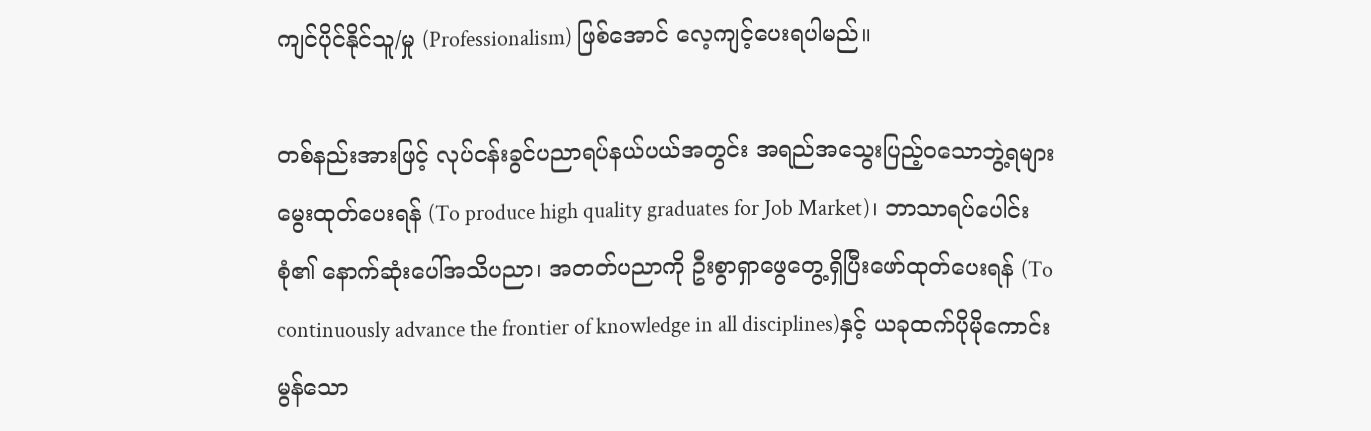ကျင်ပိုင်နိုင်သူ/မှု (Professionalism) ဖြစ်အောင် လေ့ကျင့်ပေးရပါမည်။

တစ်နည်းအားဖြင့် လုပ်ငန်းခွင်ပညာရပ်နယ်ပယ်အတွင်း အရည်အသွေးပြည့်ဝသောဘွဲ့ရများ မွေးထုတ်ပေးရန် (To produce high quality graduates for Job Market)၊ ဘာသာရပ်ပေါင်းစုံ၏ နောက်ဆုံးပေါ်အသိပညာ၊ အတတ်ပညာကို ဦးစွာရှာဖွေတွေ့ရှိပြီးဖော်ထုတ်ပေးရန် (To continuously advance the frontier of knowledge in all disciplines)နှင့် ယခုထက်ပိုမိုကောင်းမွန်သော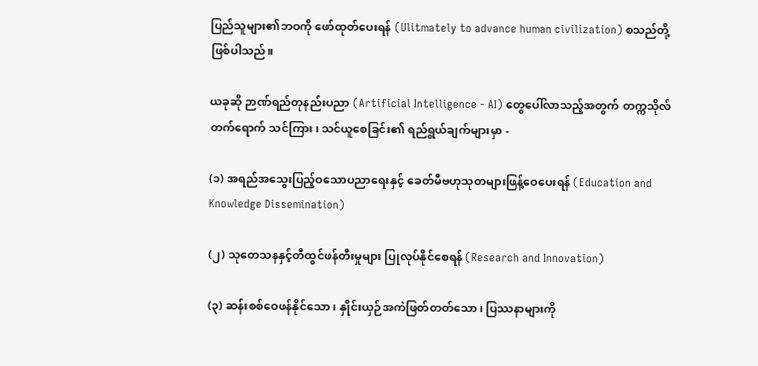ပြည်သူများ၏ဘဝကို ဖော်ထုတ်ပေးရန် (Ulitmately to advance human civilization) စသည်တို့ဖြစ်ပါသည်။

ယခုဆို ဉာဏ်ရည်တုနည်းပညာ (Artificial Intelligence - AI) တွေပေါ်လာသည့်အတွက် တက္ကသိုလ်တက်ရောက် သင်ကြား၊ သင်ယူစေခြင်း၏ ရည်ရွယ်ချက်များမှာ -

(၁) အရည်အသွေးပြည့်ဝသောပညာရေးနှင့် ခေတ်မီဗဟုသုတများဖြန့်ဝေပေးရန် (Education and Knowledge Dissemination)

(၂) သုတေသနနှင့်တီထွင်ဖန်တီးမှုများ ပြုလုပ်နိုင်စေရန် (Research and Innovation)

(၃) ဆန်းစစ်ဝေဖန်နိုင်သော၊ နှိုင်းယှဉ်အကဲဖြတ်တတ်သော၊ ပြဿနာများကို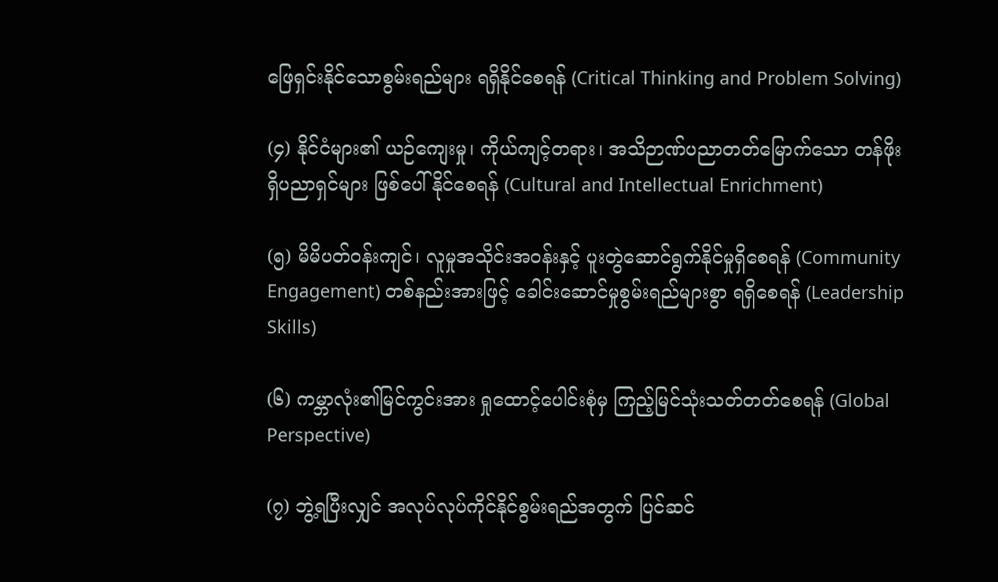ဖြေရှင်းနိုင်သောစွမ်းရည်များ ရရှိနိုင်စေရန် (Critical Thinking and Problem Solving)

(၄) နိုင်ငံများ၏ ယဉ်ကျေးမှု၊ ကိုယ်ကျင့်တရား၊ အသိဉာဏ်ပညာတတ်မြောက်သော တန်ဖိုးရှိပညာရှင်များ ဖြစ်ပေါ်နိုင်စေရန် (Cultural and Intellectual Enrichment)

(၅) မိမိပတ်ဝန်းကျင်၊ လူမှုအသိုင်းအဝန်းနှင့် ပူးတွဲဆောင်ရွက်နိုင်မှုရှိစေရန် (Community Engagement) တစ်နည်းအားဖြင့် ခေါင်းဆောင်မှုစွမ်းရည်များစွာ ရရှိစေရန် (Leadership Skills)

(၆) ကမ္ဘာလုံး၏မြင်ကွင်းအား ရှုထောင့်ပေါင်းစုံမှ ကြည့်မြင်သုံးသတ်တတ်စေရန် (Global Perspective)

(၇) ဘွဲ့ရပြီးလျှင် အလုပ်လုပ်ကိုင်နိုင်စွမ်းရည်အတွက် ပြင်ဆင်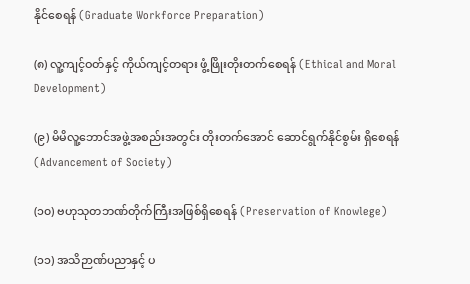နိုင်စေရန် (Graduate Workforce Preparation)

(၈) လူ့ကျင့်ဝတ်နှင့် ကိုယ်ကျင့်တရား ဖွံ့ဖြိုးတိုးတက်စေရန် (Ethical and Moral Development)

(၉) မိမိလူ့ဘောင်အဖွဲ့အစည်းအတွင်း တိုးတက်အောင် ဆောင်ရွက်နိုင်စွမ်း ရှိစေရန် (Advancement of Society)

(၁၀) ဗဟုသုတဘဏ်တိုက်ကြီးအဖြစ်ရှိစေရန် (Preservation of Knowlege)

(၁၁) အသိဉာဏ်ပညာနှင့် ပ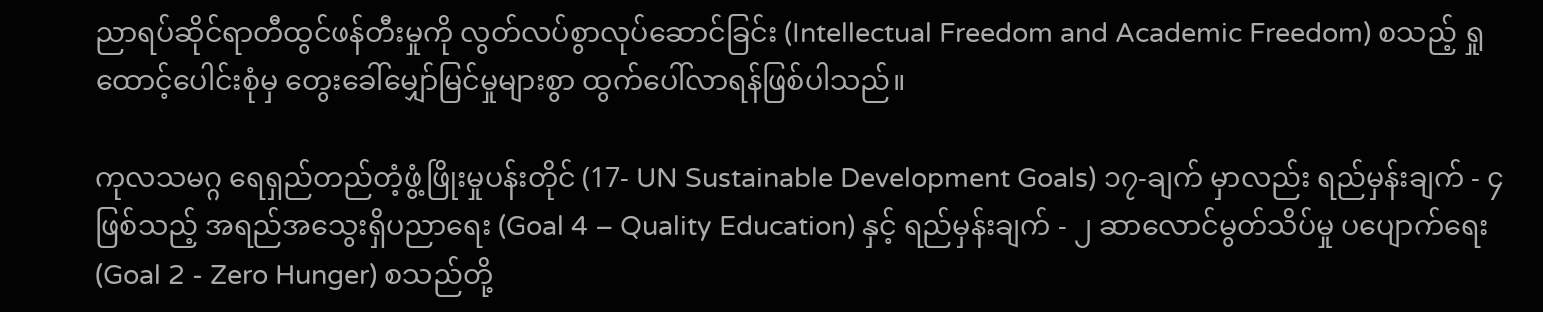ညာရပ်ဆိုင်ရာတီထွင်ဖန်တီးမှုကို လွတ်လပ်စွာလုပ်ဆောင်ခြင်း (Intellectual Freedom and Academic Freedom) စသည့် ရှုထောင့်ပေါင်းစုံမှ တွေးခေါ်မျှော်မြင်မှုများစွာ ထွက်ပေါ်လာရန်ဖြစ်ပါသည်။

ကုလသမဂ္ဂ ရေရှည်တည်တံ့ဖွံ့ဖြိုးမှုပန်းတိုင် (17- UN Sustainable Development Goals) ၁၇-ချက် မှာလည်း ရည်မှန်းချက် - ၄ ဖြစ်သည့် အရည်အသွေးရှိပညာရေး (Goal 4 – Quality Education) နှင့် ရည်မှန်းချက် - ၂ ဆာလောင်မွတ်သိပ်မှု ပပျောက်ရေး (Goal 2 - Zero Hunger) စသည်တို့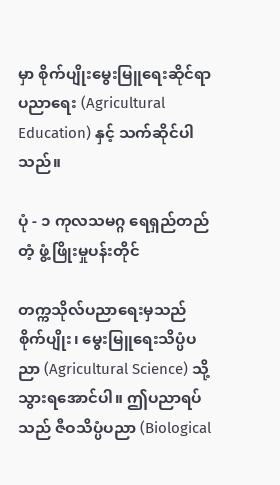မှာ စိုက်ပျိုးမွေးမြူရေးဆိုင်ရာပညာရေး (Agricultural Education) နှင့် သက်ဆိုင်ပါသည်။

ပုံ - ၁ ကုလသမဂ္ဂ ရေရှည်တည်တံ့ ဖွံ့ဖြိုးမှုပန်းတိုင်

တက္ကသိုလ်ပညာရေးမှသည် စိုက်ပျိုး၊ မွေးမြူရေးသိပ္ပံပညာ (Agricultural Science) သို့သွားရအောင်ပါ။ ဤပညာရပ်သည် ဇီဝသိပ္ပံပညာ (Biological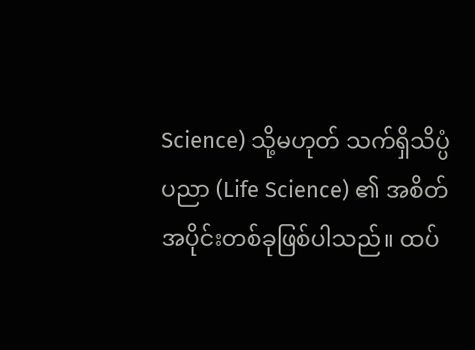Science) သို့မဟုတ် သက်ရှိသိပ္ပံပညာ (Life Science) ၏ အစိတ်အပိုင်းတစ်ခုဖြစ်ပါသည်။ ထပ်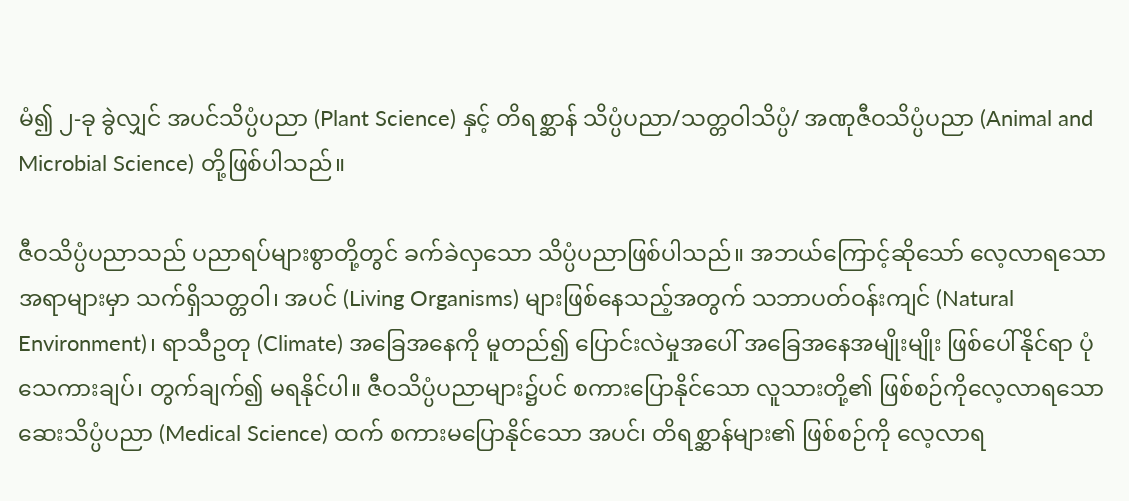မံ၍ ၂-ခု ခွဲလျှင် အပင်သိပ္ပံပညာ (Plant Science) နှင့် တိရစ္ဆာန် သိပ္ပံပညာ/သတ္တဝါသိပ္ပံ/ အဏုဇီဝသိပ္ပံပညာ (Animal and Microbial Science) တို့ဖြစ်ပါသည်။

ဇီဝသိပ္ပံပညာသည် ပညာရပ်များစွာတို့တွင် ခက်ခဲလှသော သိပ္ပံပညာဖြစ်ပါသည်။ အဘယ်ကြောင့်ဆိုသော် လေ့လာရသော အရာများမှာ သက်ရှိသတ္တဝါ၊ အပင် (Living Organisms) များဖြစ်နေသည့်အတွက် သဘာပတ်ဝန်းကျင် (Natural Environment)၊ ရာသီဥတု (Climate) အခြေအနေကို မူတည်၍ ပြောင်းလဲမှုအပေါ် အခြေအနေအမျိုးမျိုး ဖြစ်ပေါ်နိုင်ရာ ပုံသေကားချပ်၊ တွက်ချက်၍ မရနိုင်ပါ။ ဇီဝသိပ္ပံပညာများ၌ပင် စကားပြောနိုင်သော လူသားတို့၏ ဖြစ်စဉ်ကိုလေ့လာရသော ဆေးသိပ္ပံပညာ (Medical Science) ထက် စကားမပြောနိုင်သော အပင်၊ တိရစ္ဆာန်များ၏ ဖြစ်စဉ်ကို လေ့လာရ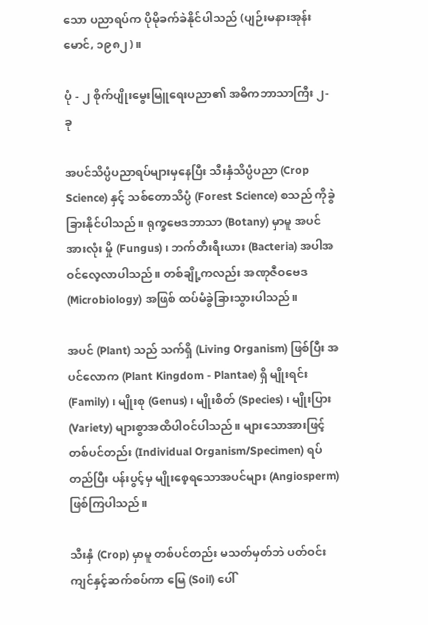သော ပညာရပ်က ပိုမိုခက်ခဲနိုင်ပါသည် (ပျဉ်းမနားအုန်းမောင်, ၁၉၈၂)။

ပုံ - ၂ စိုက်ပျိုးမွေးမြူရေးပညာ၏ အဓိကဘာသာကြီး ၂-ခု

အပင်သိပ္ပံပညာရပ်များမှနေပြီး သီးနှံသိပ္ပံပညာ (Crop Science) နှင့် သစ်တောသိပ္ပံ (Forest Science) စသည် ကိုခွဲခြားနိုင်ပါသည်။ ရုက္ခဗေဒဘာသာ (Botany) မှာမူ အပင်အားလုံး မှို (Fungus)၊ ဘက်တီးရီးယား (Bacteria) အပါအဝင်လေ့လာပါသည်။ တစ်ချို့ကလည်း အဏုဇီဝဗေဒ (Microbiology) အဖြစ် ထပ်မံခွဲခြားသွားပါသည်။

အပင် (Plant) သည် သက်ရှိ (Living Organism) ဖြစ်ပြီး အပင်လောက (Plant Kingdom - Plantae) ရှိ မျိုးရင်း (Family)၊ မျိုးစု (Genus)၊ မျိုးစိတ် (Species)၊ မျိုးပြား (Variety) များစွာအထိပါဝင်ပါသည်။ များသောအားဖြင့် တစ်ပင်တည်း (Individual Organism/Specimen) ရပ်တည်ပြီး ပန်းပွင့်မှ မျိုးစေ့ရသောအပင်များ (Angiosperm) ဖြစ်ကြပါသည်။

သီးနှံ (Crop) မှာမူ တစ်ပင်တည်း မသတ်မှတ်ဘဲ ပတ်ဝင်းကျင်နှင့်ဆက်စပ်ကာ မြေ (Soil) ပေါ်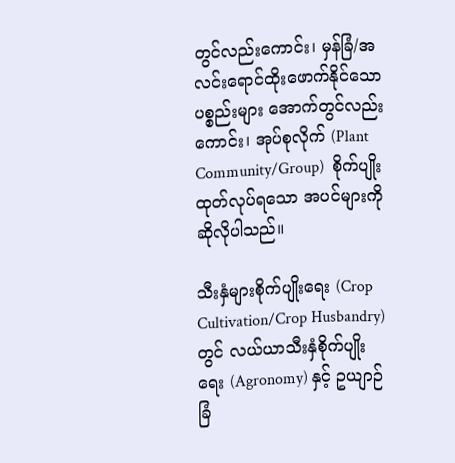တွင်လည်းကောင်း၊ မှန်ခြံ/အလင်းရောင်ထိုးဖောက်နိုင်သောပစ္စည်းများ အောက်တွင်လည်းကောင်း၊ အုပ်စုလိုက် (Plant Community/Group)  စိုက်ပျိုး ထုတ်လုပ်ရသော အပင်များကို ဆိုလိုပါသည်။

သီးနှံများစိုက်ပျိုးရေး (Crop Cultivation/Crop Husbandry) တွင် လယ်ယာသီးနှံစိုက်ပျိုးရေး (Agronomy) နှင့် ဥယျာဉ်ခြံ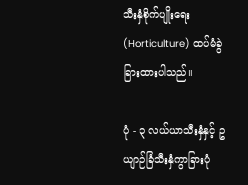သီးနှံစိုက်ပျိုးရေး (Horticulture) ထပ်မံခွဲခြားထားပါသည်။

ပုံ - ၃ လယ်ယာသီးနှံနှင့် ဥယျာဉ်ခြံသီးနှံကွာခြားပုံ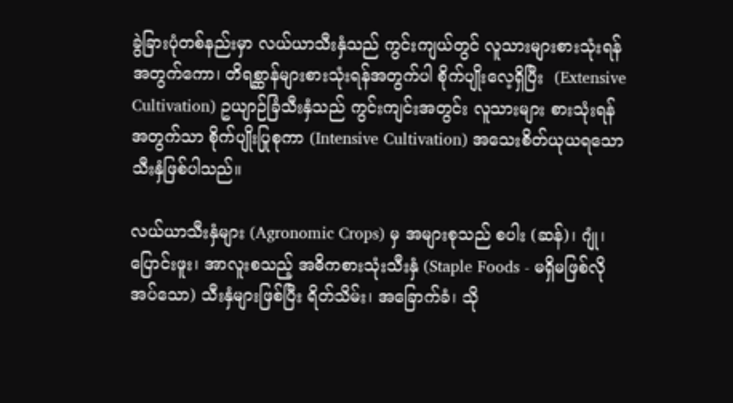ခွဲခြားပုံတစ်နည်းမှာ လယ်ယာသီးနှံသည် ကွင်းကျယ်တွင် လူသားများစားသုံးရန်အတွက်ကော၊ တိရစ္ဆာန်များစားသုံးရန်အတွက်ပါ စိုက်ပျိုးလေ့ရှိပြီး  (Extensive Cultivation) ဥယျာဉ်ခြံသီးနှံသည် ကွင်းကျင်းအတွင်း လူသားများ စားသုံးရန်အတွက်သာ စိုက်ပျိုးပြုစုကာ (Intensive Cultivation) အသေးစိတ်ယုယရသော သီးနှံဖြစ်ပါသည်။

လယ်ယာသီးနှံများ (Agronomic Crops) မှ အများစုသည် စပါး (ဆန်)၊ ဂျုံ၊ ပြောင်းဖူး၊ အာလူးစသည့် အဓိကစားသုံးသီးနှံ (Staple Foods - မရှိမဖြစ်လိုအပ်သော) သီးနှံများဖြစ်ပြီး ရိတ်သိမ်း၊ အခြောက်ခံ၊ သို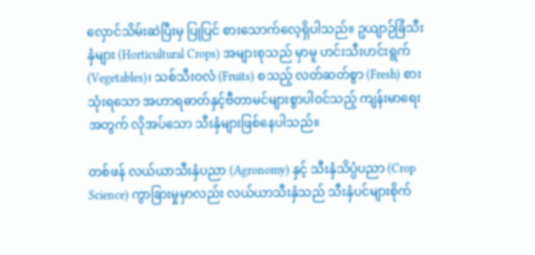လှောင်သိမ်းဆဲပြီးမှ ပြုပြင် စားသောက်လေ့ရှိပါသည်။ ဥယျာဉ်ခြံသီးနှံများ (Horticultural Crops) အများစုသည် မှာမူ ဟင်းသီးဟင်းရွက် (Vegetables)၊ သစ်သီးဝလံ (Fruits) စသည့် လတ်ဆတ်စွာ (Fresh) စားသုံးရသော အဟာရဓာတ်နှင့်ဗီတာမင်များစွာပါဝင်သည့် ကျန်းမာရေးအတွက် လိုအပ်သော သီးနှံများဖြစ်နေပါသည်။

တစ်ဖန် လယ်ယာသီးနှံပညာ (Agronomy) နှင့် သီးနှံသိပ္ပံပညာ (Crop Science) ကွာခြားမှုမှာလည်း လယ်ယာသီးနှံသည် သီးနှံပင်များစိုက်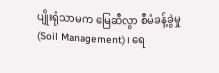ပျိုးရုံသာမက မြေဆီလွာ စီမံခန့်ခွဲမှု (Soil Management)၊ ရေ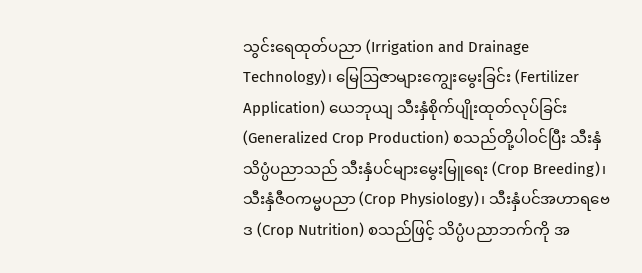သွင်းရေထုတ်ပညာ (Irrigation and Drainage Technology)၊ မြေဩဇာများကျွေးမွေးခြင်း (Fertilizer Application) ယေဘုယျ သီးနှံစိုက်ပျိုးထုတ်လုပ်ခြင်း (Generalized Crop Production) စသည်တို့ပါဝင်ပြီး သီးနှံသိပ္ပံပညာသည် သီးနှံပင်များမွေးမြူရေး (Crop Breeding)၊ သီးနှံဇီဝကမ္မပညာ (Crop Physiology)၊ သီးနှံပင်အဟာရဗေဒ (Crop Nutrition) စသည်ဖြင့် သိပ္ပံပညာဘက်ကို အ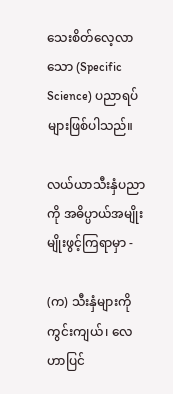သေးစိတ်လေ့လာသော (Specific Science) ပညာရပ်များဖြစ်ပါသည်။

လယ်ယာသီးနှံပညာကို အဓိပ္ပာယ်အမျိုးမျိုးဖွင့်ကြရာမှာ -

(က) သီးနှံများကို ကွင်းကျယ်၊ လေဟာပြင်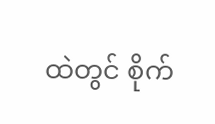ထဲတွင် စိုက်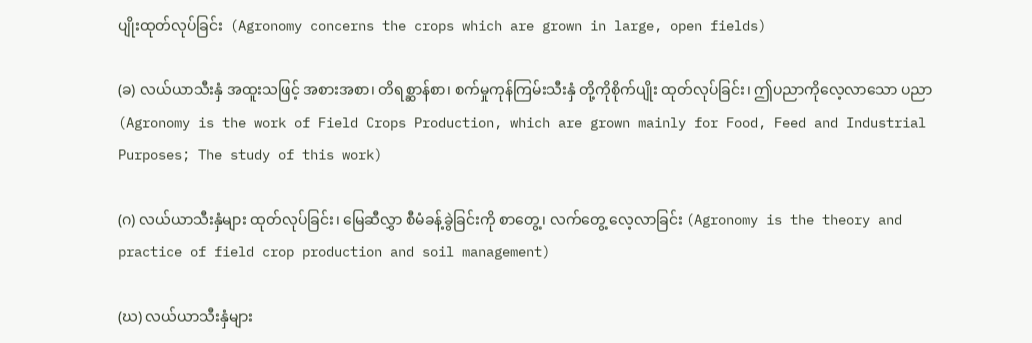ပျိုးထုတ်လုပ်ခြင်း  (Agronomy concerns the crops which are grown in large, open fields)

(ခ) လယ်ယာသီးနှံ အထူးသဖြင့် အစားအစာ၊ တိရစ္ဆာန်စာ၊ စက်မှုကုန်ကြမ်းသီးနှံ တို့ကိုစိုက်ပျိုး ထုတ်လုပ်ခြင်း၊ ဤပညာကိုလေ့လာသော ပညာ (Agronomy is the work of Field Crops Production, which are grown mainly for Food, Feed and Industrial Purposes; The study of this work)

(ဂ) လယ်ယာသီးနှံများ ထုတ်လုပ်ခြင်း၊ မြေဆီလွှာ စီမံခန့်ခွဲခြင်းကို စာတွေ့၊ လက်တွေ့ လေ့လာခြင်း (Agronomy is the theory and practice of field crop production and soil management)

(ဃ) လယ်ယာသီးနှံများ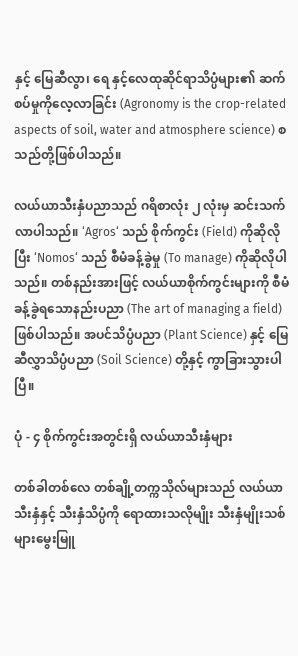နှင့် မြေဆီလွာ၊ ရေ နှင့်လေထုဆိုင်ရာသိပ္ပံများ၏ ဆက်စပ်မှုကိုလေ့လာခြင်း (Agronomy is the crop-related aspects of soil, water and atmosphere science) စသည်တို့ဖြစ်ပါသည်။

လယ်ယာသီးနှံပညာသည် ဂရိစာလုံး ၂ လုံးမှ ဆင်းသက်လာပါသည်။ ‘Agros‘ သည် စိုက်ကွင်း (Field) ကိုဆိုလိုပြီး ‘Nomos‘ သည် စီမံခန့်ခွဲမှု (To manage) ကိုဆိုလိုပါသည်။ တစ်နည်းအားဖြင့် လယ်ယာစိုက်ကွင်းများကို စီမံခန့်ခွဲရသောနည်းပညာ (The art of managing a field) ဖြစ်ပါသည်။ အပင်သိပ္ပံပညာ (Plant Science) နှင့် မြေဆီလွှာသိပ္ပံပညာ (Soil Science) တို့နှင့် ကွာခြားသွားပါပြီ။

ပုံ - ၄ စိုက်ကွင်းအတွင်းရှိ လယ်ယာသီးနှံများ

တစ်ခါတစ်လေ တစ်ချို့တက္ကသိုလ်များသည် လယ်ယာသီးနှံနှင့် သီးနှံသိပ္ပံကို ရောထားသလိုမျိုး သီးနှံမျိုးသစ်များမွေးမြူ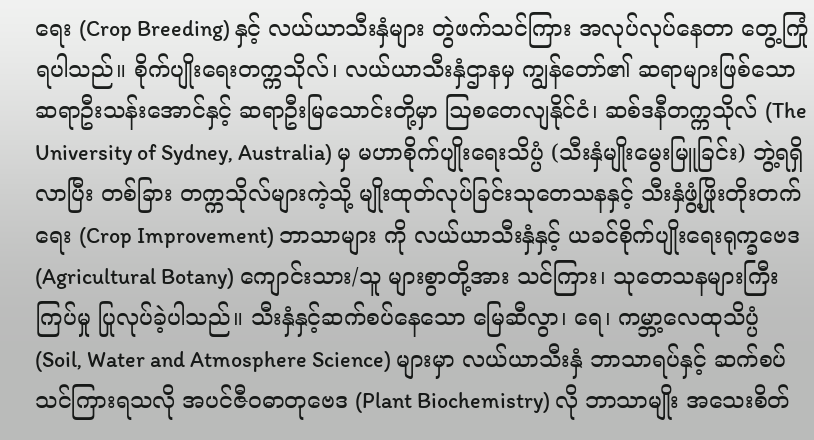ရေး (Crop Breeding) နှင့် လယ်ယာသီးနှံများ တွဲဖက်သင်ကြား အလုပ်လုပ်နေတာ တွေ့ကြုံရပါသည်။ စိုက်ပျိုးရေးတက္ကသိုလ်၊ လယ်ယာသီးနှံဌာနမှ ကျွန်တော်၏ ဆရာများဖြစ်သော ဆရာဦးသန်းအောင်နှင့် ဆရာဦးမြသောင်းတို့မှာ ဩစတေလျနိုင်ငံ၊ ဆစ်ဒနီတက္ကသိုလ် (The University of Sydney, Australia) မှ မဟာစိုက်ပျိုးရေးသိပ္ပံ (သီးနှံမျိုးမွေးမြူခြင်း) ဘွဲ့ရရှိလာပြီး တစ်ခြား တက္ကသိုလ်များကဲ့သို့ မျိုးထုတ်လုပ်ခြင်းသုတေသနနှင့် သီးနှံဖွံ့ဖြိုးတိုးတက်ရေး (Crop Improvement) ဘာသာများ ကို လယ်ယာသီးနှံနှင့် ယခင်စိုက်ပျိုးရေးရုက္ခဗေဒ (Agricultural Botany) ကျောင်းသား/သူ များစွာတို့အား သင်ကြား၊ သုတေသနများကြီးကြပ်မှု ပြုလုပ်ခဲ့ပါသည်။ သီးနှံနှင့်ဆက်စပ်နေသော မြေဆီလွာ၊ ရေ၊ ကမ္ဘာ့လေထုသိပ္ပံ (Soil, Water and Atmosphere Science) များမှာ လယ်ယာသီးနှံ ဘာသာရပ်နှင့် ဆက်စပ်သင်ကြားရသလို အပင်ဇီဝဓာတုဗေဒ (Plant Biochemistry) လို ဘာသာမျိုး အသေးစိတ်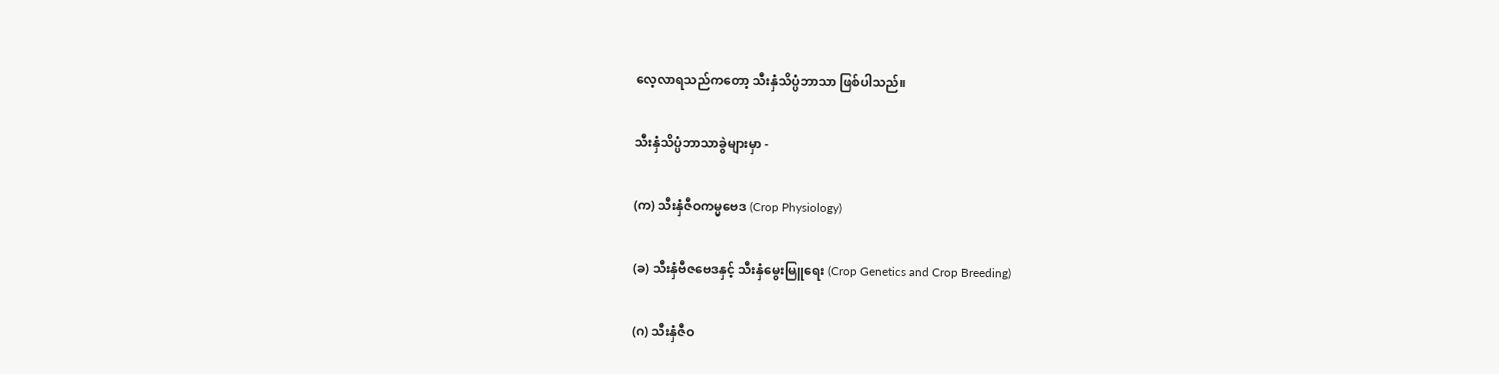လေ့လာရသည်ကတော့ သီးနှံသိပ္ပံဘာသာ ဖြစ်ပါသည်။

သီးနှံသိပ္ပံဘာသာခွဲများမှာ -

(က) သီးနှံဇီဝကမ္မဗေဒ (Crop Physiology)

(ခ) သီးနှံဗီဇဗေဒနှင့် သီးနှံမွေးမြူရေး (Crop Genetics and Crop Breeding)

(ဂ) သီးနှံဇီဝ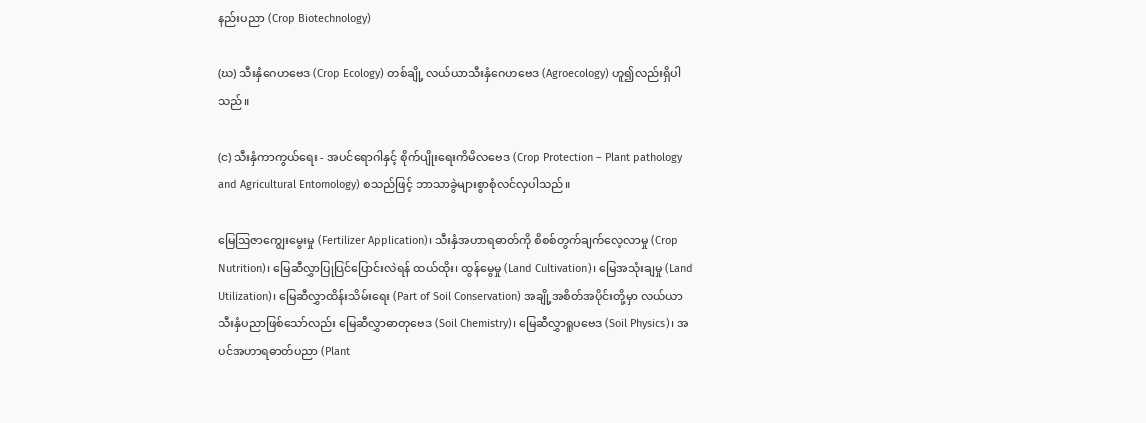နည်းပညာ (Crop Biotechnology)

(ဃ) သီးနှံဂေဟဗေဒ (Crop Ecology) တစ်ချို့ လယ်ယာသီးနှံဂေဟဗေဒ (Agroecology) ဟူ၍လည်းရှိပါသည်။

(င) သီးနှံကာကွယ်ရေး - အပင်ရောဂါနှင့် စိုက်ပျိုးရေးကိမိလဗေဒ (Crop Protection – Plant pathology and Agricultural Entomology) စသည်ဖြင့် ဘာသာခွဲများစွာစုံလင်လှပါသည်။

မြေဩဇာကျွေးမွေးမှု (Fertilizer Application)၊ သီးနှံအဟာရဓာတ်ကို စိစစ်တွက်ချက်လေ့လာမှု (Crop Nutrition)၊ မြေဆီလွှာပြုပြင်ပြောင်းလဲရန် ထယ်ထိုး၊ ထွန်မွေမှု (Land Cultivation)၊ မြေအသုံးချမှု (Land Utilization)၊ မြေဆီလွှာထိန်းသိမ်းရေး (Part of Soil Conservation) အချို့အစိတ်အပိုင်းတို့မှာ လယ်ယာသီးနှံပညာဖြစ်သော်လည်း မြေဆီလွှာဓာတုဗေဒ (Soil Chemistry)၊ မြေဆီလွှာရူပဗေဒ (Soil Physics)၊ အပင်အဟာရဓာတ်ပညာ (Plant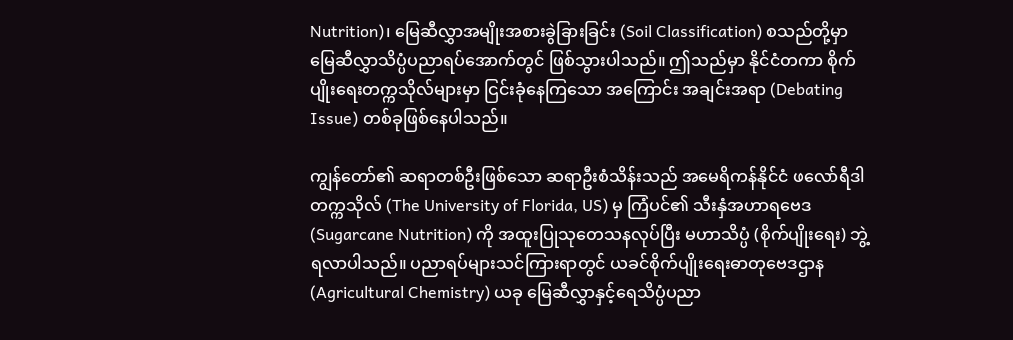Nutrition)၊ မြေဆီလွှာအမျိုးအစားခွဲခြားခြင်း (Soil Classification) စသည်တို့မှာ မြေဆီလွှာသိပ္ပံပညာရပ်အောက်တွင် ဖြစ်သွားပါသည်။ ဤသည်မှာ နိုင်ငံတကာ စိုက်ပျိုးရေးတက္ကသိုလ်များမှာ ငြင်းခုံနေကြသော အကြောင်း အချင်းအရာ (Debating Issue) တစ်ခုဖြစ်နေပါသည်။

ကျွန်တော်၏ ဆရာတစ်ဦးဖြစ်သော ဆရာဦးစံသိန်းသည် အမေရိကန်နိုင်ငံ ဖလော်ရီဒါတက္ကသိုလ် (The University of Florida, US) မှ ကြံပင်၏ သီးနှံအဟာရဗေဒ (Sugarcane Nutrition) ကို အထူးပြုသုတေသနလုပ်ပြီး မဟာသိပ္ပံ (စိုက်ပျိုးရေး) ဘွဲ့ရလာပါသည်။ ပညာရပ်များသင်ကြားရာတွင် ယခင်စိုက်ပျိုးရေးဓာတုဗေဒဌာန (Agricultural Chemistry) ယခု မြေဆီလွှာနှင့်ရေသိပ္ပံပညာ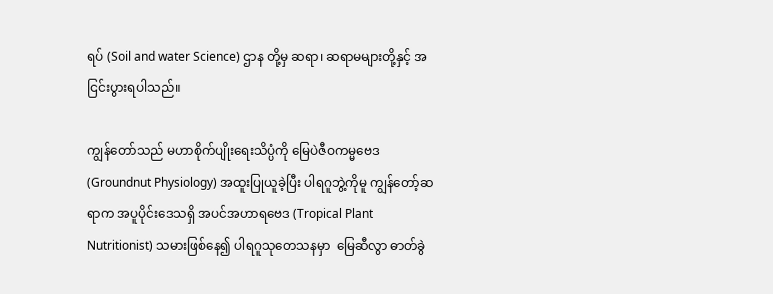ရပ် (Soil and water Science) ဌာန တို့မှ ဆရာ၊ ဆရာမများတို့နှင့် အငြင်းပွားရပါသည်။

ကျွန်တော်သည် မဟာစိုက်ပျိုးရေးသိပ္ပံကို မြေပဲဇီဝကမ္မဗေဒ (Groundnut Physiology) အထူးပြုယူခဲ့ပြီး ပါရဂူဘွဲ့ကိုမူ ကျွန်တော့်ဆရာက အပူပိုင်းဒေသရှိ အပင်အဟာရဗေဒ (Tropical Plant Nutritionist) သမားဖြစ်နေ၍ ပါရဂူသုတေသနမှာ  မြေဆီလွာ ဓာတ်ခွဲ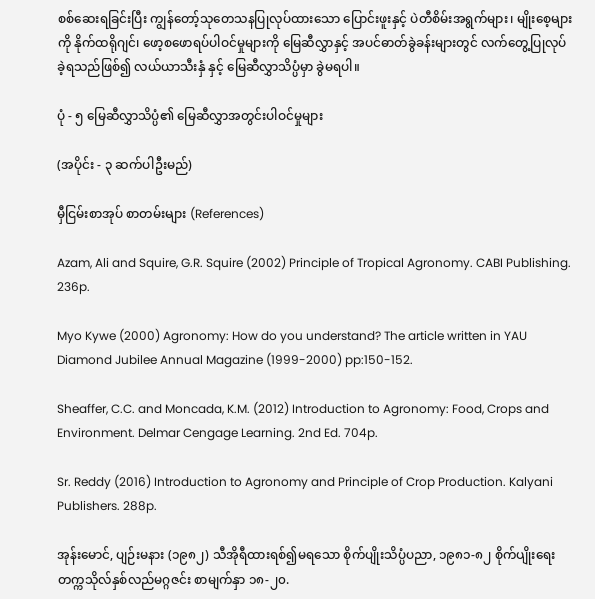စစ်ဆေးရခြင်းပြီး ကျွန်တော့်သုတေသနပြုလုပ်ထားသော ပြောင်းဖူးနှင့် ပဲတီစိမ်းအရွက်များ၊ မျိုးစေ့များကို နိုက်ထရိုဂျင်၊ ဖော့စဖောရပ်ပါဝင်မှုများကို မြေဆီလွှာနှင့် အပင်ဓာတ်ခွဲခန်းများတွင် လက်တွေ့ပြုလုပ်ခဲ့ရသည်ဖြစ်၍ လယ်ယာသီးနှံ နှင့် မြေဆီလွှာသိပ္ပံမှာ ခွဲမရပါ။

ပုံ - ၅ မြေဆီလွှာသိပ္ပံ၏ မြေဆီလွှာအတွင်းပါဝင်မှုများ

(အပိုင်း - ၃ ဆက်ပါဦးမည်)

မှီငြမ်းစာအုပ် စာတမ်းများ (References)

Azam, Ali and Squire, G.R. Squire (2002) Principle of Tropical Agronomy. CABI Publishing. 236p.

Myo Kywe (2000) Agronomy: How do you understand? The article written in YAU Diamond Jubilee Annual Magazine (1999-2000) pp:150-152.

Sheaffer, C.C. and Moncada, K.M. (2012) Introduction to Agronomy: Food, Crops and Environment. Delmar Cengage Learning. 2nd Ed. 704p.

Sr. Reddy (2016) Introduction to Agronomy and Principle of Crop Production. Kalyani Publishers. 288p.

အုန်းမောင်, ပျဉ်းမနား (၁၉၈၂) သီအိုရီထားရစ်၍မရသော စိုက်ပျိုးသိပ္ပံပညာ, ၁၉၈၁-၈၂ စိုက်ပျိုးရေးတက္ကသိုလ်နှစ်လည်မဂ္ဂဇင်း စာမျက်နှာ ၁၈-၂၀.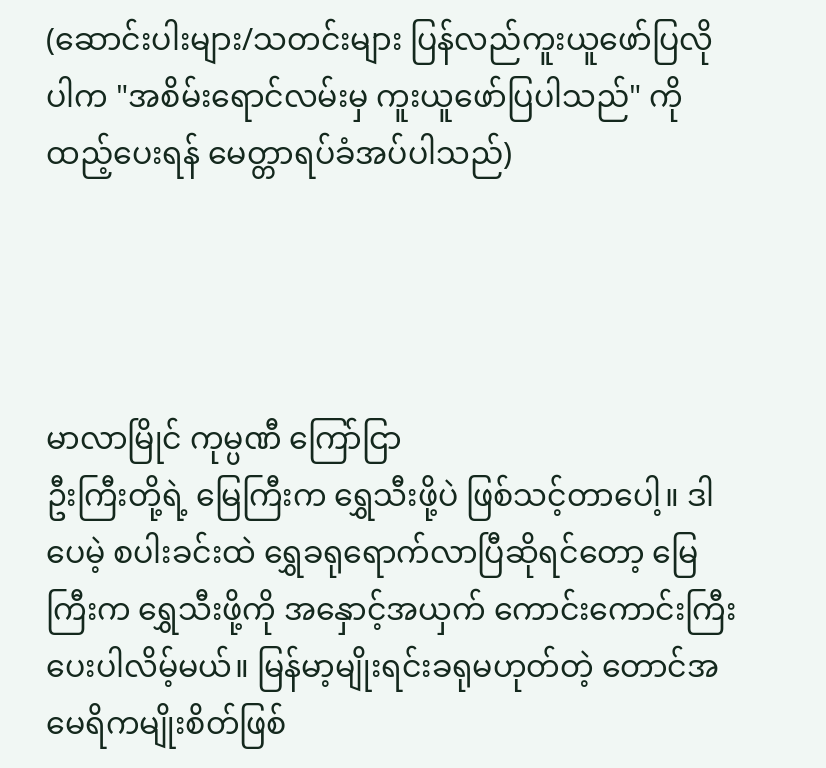(ဆောင်းပါးများ/သတင်းများ ပြန်လည်ကူးယူဖော်ပြလိုပါက "အစိမ်းရောင်လမ်းမှ ကူးယူဖော်ပြပါသည်" ကို ထည့်ပေးရန် မေတ္တာရပ်ခံအပ်ပါသည်)




မာလာမြိုင် ကုမ္ပဏီ ကြော်ငြာ
ဦးကြီးတို့ရဲ့ မြေကြီးက ရွှေသီးဖို့ပဲ ဖြစ်သင့်တာပေါ့။ ဒါပေမဲ့ စပါးခင်းထဲ ရွှေခရုရောက်လာပြီဆိုရင်တော့ မြေကြီးက ရွှေသီးဖို့ကို အနှောင့်အယှက် ကောင်းကောင်းကြီးပေးပါလိမ့်မယ်။ မြန်မာ့မျိုးရင်းခရုမဟုတ်တဲ့ တောင်အမေရိကမျိုးစိတ်ဖြစ်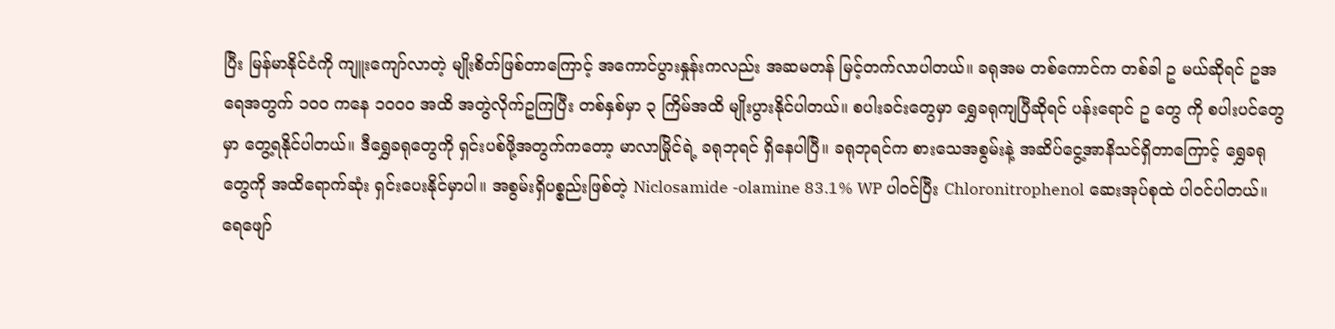ပြီး မြန်မာနိုင်ငံကို ကျူးကျော်လာတဲ့ မျိုးစိတ်ဖြစ်တာကြောင့် အကောင်ပွားနှုန်းကလည်း အဆမတန် မြင့်တက်လာပါတယ်။ ခရုအမ တစ်ကောင်က တစ်ခါ ဥ မယ်ဆိုရင် ဥအရေအတွက် ၁၀၀ ကနေ ၁၀၀၀ အထိ အတွဲလိုက်ဥကြပြီး တစ်နှစ်မှာ ၃ ကြိမ်အထိ မျိုးပွားနိုင်ပါတယ်။ စပါးခင်းတွေမှာ ရွှေခရုကျပြီဆိုရင် ပန်းရောင် ဥ တွေ ကို စပါးပင်တွေမှာ တွေ့ရနိုင်ပါတယ်။ ဒီရွှေခရုတွေကို ရှင်းပစ်ဖို့အတွက်ကတော့ မာလာမြိုင်ရဲ့ ခရုဘုရင် ရှိနေပါပြီ။ ခရုဘုရင်က စားသေအစွမ်းနဲ့ အဆိပ်ငွေ့အာနိသင်ရှိတာကြောင့် ရွှေခရုတွေကို အထိရောက်ဆုံး ရှင်းပေးနိုင်မှာပါ။ အစွမ်းရှိပစ္စည်းဖြစ်တဲ့ Niclosamide -olamine 83.1% WP ပါဝင်ပြီး Chloronitrophenol ဆေးအုပ်စုထဲ ပါဝင်ပါတယ်။ ရေဖျော်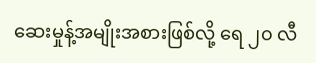ဆေးမှုန့်အမျိုးအစားဖြစ်လို့ ရေ ၂၀ လီ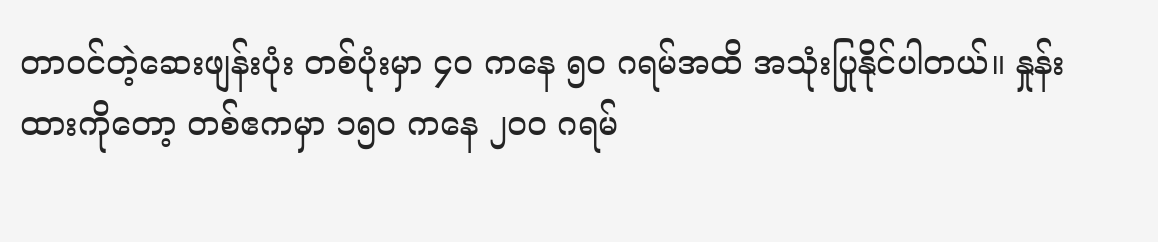တာဝင်တဲ့ဆေးဖျန်းပုံး တစ်ပုံးမှာ ၄၀ ကနေ ၅၀ ဂရမ်အထိ အသုံးပြုနိုင်ပါတယ်။ နှုန်းထားကိုတော့ တစ်ဧကမှာ ၁၅၀ ကနေ ၂၀၀ ဂရမ်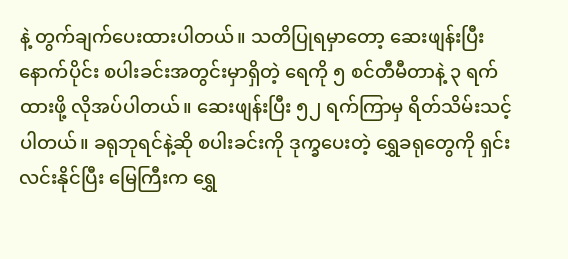နဲ့ တွက်ချက်ပေးထားပါတယ်။ သတိပြုရမှာတော့ ဆေးဖျန်းပြီးနောက်ပိုင်း စပါးခင်းအတွင်းမှာရှိတဲ့ ရေကို ၅ စင်တီမီတာနဲ့ ၃ ရက်ထားဖို့ လိုအပ်ပါတယ်။ ဆေးဖျန်းပြီး ၅၂ ရက်ကြာမှ ရိတ်သိမ်းသင့်ပါတယ်။ ခရုဘုရင်နဲ့ဆို စပါးခင်းကို ဒုက္ခပေးတဲ့ ရွှေခရုတွေကို ရှင်းလင်းနိုင်ပြီး မြေကြီးက ရွှေ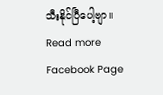သီးနိုင်ပြီပေါ့ဗျာ။
Read more Facebook Page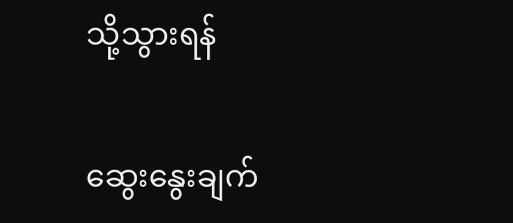သို့သွားရန်

ဆွေးနွေးချက်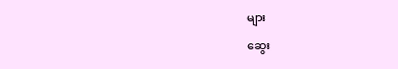များ

ဆွေး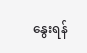နွေးရန်